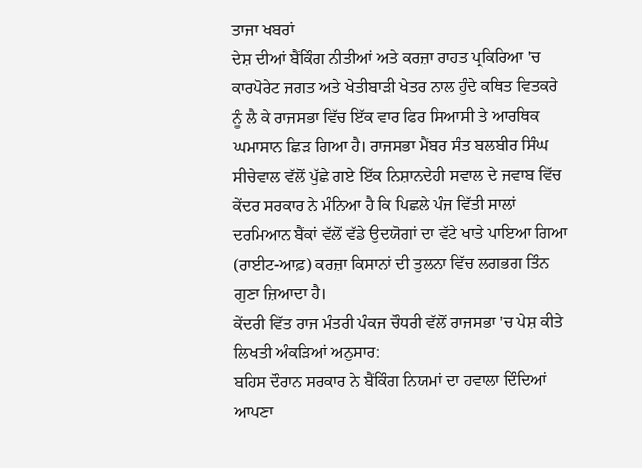ਤਾਜਾ ਖਬਰਾਂ
ਦੇਸ਼ ਦੀਆਂ ਬੈਂਕਿੰਗ ਨੀਤੀਆਂ ਅਤੇ ਕਰਜ਼ਾ ਰਾਹਤ ਪ੍ਰਕਿਰਿਆ 'ਚ ਕਾਰਪੋਰੇਟ ਜਗਤ ਅਤੇ ਖੇਤੀਬਾੜੀ ਖੇਤਰ ਨਾਲ ਹੁੰਦੇ ਕਥਿਤ ਵਿਤਕਰੇ ਨੂੰ ਲੈ ਕੇ ਰਾਜਸਭਾ ਵਿੱਚ ਇੱਕ ਵਾਰ ਫਿਰ ਸਿਆਸੀ ਤੇ ਆਰਥਿਕ ਘਮਾਸਾਨ ਛਿੜ ਗਿਆ ਹੈ। ਰਾਜਸਭਾ ਮੈਂਬਰ ਸੰਤ ਬਲਬੀਰ ਸਿੰਘ ਸੀਚੇਵਾਲ ਵੱਲੋਂ ਪੁੱਛੇ ਗਏ ਇੱਕ ਨਿਸ਼ਾਨਦੇਹੀ ਸਵਾਲ ਦੇ ਜਵਾਬ ਵਿੱਚ ਕੇਂਦਰ ਸਰਕਾਰ ਨੇ ਮੰਨਿਆ ਹੈ ਕਿ ਪਿਛਲੇ ਪੰਜ ਵਿੱਤੀ ਸਾਲਾਂ ਦਰਮਿਆਨ ਬੈਂਕਾਂ ਵੱਲੋਂ ਵੱਡੇ ਉਦਯੋਗਾਂ ਦਾ ਵੱਟੇ ਖਾਤੇ ਪਾਇਆ ਗਿਆ (ਰਾਈਟ-ਆਫ਼) ਕਰਜ਼ਾ ਕਿਸਾਨਾਂ ਦੀ ਤੁਲਨਾ ਵਿੱਚ ਲਗਭਗ ਤਿੰਨ ਗੁਣਾ ਜ਼ਿਆਦਾ ਹੈ।
ਕੇਂਦਰੀ ਵਿੱਤ ਰਾਜ ਮੰਤਰੀ ਪੰਕਜ ਚੌਧਰੀ ਵੱਲੋਂ ਰਾਜਸਭਾ 'ਚ ਪੇਸ਼ ਕੀਤੇ ਲਿਖਤੀ ਅੰਕੜਿਆਂ ਅਨੁਸਾਰ:
ਬਹਿਸ ਦੌਰਾਨ ਸਰਕਾਰ ਨੇ ਬੈਂਕਿੰਗ ਨਿਯਮਾਂ ਦਾ ਹਵਾਲਾ ਦਿੰਦਿਆਂ ਆਪਣਾ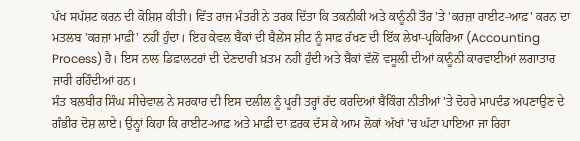ਪੱਖ ਸਪੱਸ਼ਟ ਕਰਨ ਦੀ ਕੋਸ਼ਿਸ਼ ਕੀਤੀ। ਵਿੱਤ ਰਾਜ ਮੰਤਰੀ ਨੇ ਤਰਕ ਦਿੱਤਾ ਕਿ ਤਕਨੀਕੀ ਅਤੇ ਕਾਨੂੰਨੀ ਤੌਰ 'ਤੇ 'ਕਰਜ਼ਾ ਰਾਈਟ-ਆਫ਼' ਕਰਨ ਦਾ ਮਤਲਬ 'ਕਰਜ਼ਾ ਮਾਫ਼ੀ' ਨਹੀਂ ਹੁੰਦਾ। ਇਹ ਕੇਵਲ ਬੈਂਕਾਂ ਦੀ ਬੈਲੇਂਸ ਸ਼ੀਟ ਨੂੰ ਸਾਫ਼ ਰੱਖਣ ਦੀ ਇੱਕ ਲੇਖਾ-ਪ੍ਰਕਿਰਿਆ (Accounting Process) ਹੈ। ਇਸ ਨਾਲ ਡਿਫ਼ਾਲਟਰਾਂ ਦੀ ਦੇਣਦਾਰੀ ਖ਼ਤਮ ਨਹੀਂ ਹੁੰਦੀ ਅਤੇ ਬੈਂਕਾਂ ਵੱਲੋਂ ਵਸੂਲੀ ਦੀਆਂ ਕਾਨੂੰਨੀ ਕਾਰਵਾਈਆਂ ਲਗਾਤਾਰ ਜਾਰੀ ਰਹਿੰਦੀਆਂ ਹਨ।
ਸੰਤ ਬਲਬੀਰ ਸਿੰਘ ਸੀਚੇਵਾਲ ਨੇ ਸਰਕਾਰ ਦੀ ਇਸ ਦਲੀਲ ਨੂੰ ਪੂਰੀ ਤਰ੍ਹਾਂ ਰੱਦ ਕਰਦਿਆਂ ਬੈਂਕਿੰਗ ਨੀਤੀਆਂ 'ਤੇ ਦੋਹਰੇ ਮਾਪਦੰਡ ਅਪਣਾਉਣ ਦੇ ਗੰਭੀਰ ਦੋਸ਼ ਲਾਏ। ਉਨ੍ਹਾਂ ਕਿਹਾ ਕਿ ਰਾਈਟ-ਆਫ਼ ਅਤੇ ਮਾਫ਼ੀ ਦਾ ਫ਼ਰਕ ਦੱਸ ਕੇ ਆਮ ਲੋਕਾਂ ਅੱਖਾਂ 'ਚ ਘੱਟਾ ਪਾਇਆ ਜਾ ਰਿਹਾ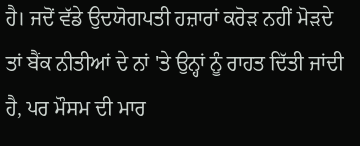ਹੈ। ਜਦੋਂ ਵੱਡੇ ਉਦਯੋਗਪਤੀ ਹਜ਼ਾਰਾਂ ਕਰੋੜ ਨਹੀਂ ਮੋੜਦੇ ਤਾਂ ਬੈਂਕ ਨੀਤੀਆਂ ਦੇ ਨਾਂ 'ਤੇ ਉਨ੍ਹਾਂ ਨੂੰ ਰਾਹਤ ਦਿੱਤੀ ਜਾਂਦੀ ਹੈ, ਪਰ ਮੌਸਮ ਦੀ ਮਾਰ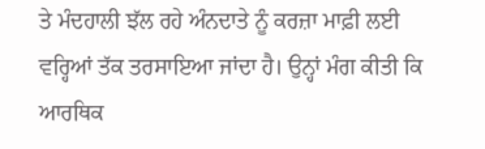ਤੇ ਮੰਦਹਾਲੀ ਝੱਲ ਰਹੇ ਅੰਨਦਾਤੇ ਨੂੰ ਕਰਜ਼ਾ ਮਾਫ਼ੀ ਲਈ ਵਰ੍ਹਿਆਂ ਤੱਕ ਤਰਸਾਇਆ ਜਾਂਦਾ ਹੈ। ਉਨ੍ਹਾਂ ਮੰਗ ਕੀਤੀ ਕਿ ਆਰਥਿਕ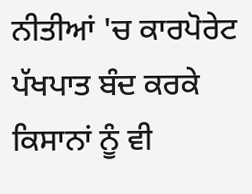ਨੀਤੀਆਂ 'ਚ ਕਾਰਪੋਰੇਟ ਪੱਖਪਾਤ ਬੰਦ ਕਰਕੇ ਕਿਸਾਨਾਂ ਨੂੰ ਵੀ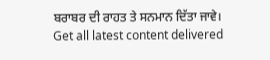ਬਰਾਬਰ ਦੀ ਰਾਹਤ ਤੇ ਸਨਮਾਨ ਦਿੱਤਾ ਜਾਵੇ।
Get all latest content delivered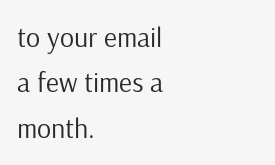to your email a few times a month.